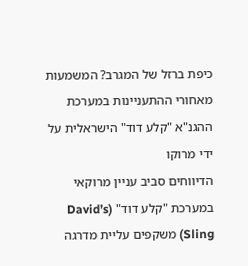כיפת ברזל של המגרב? המשמעות מאחורי ההתעניינות במערכת ההגנ"א "קלע דוד" הישראלית על ידי מרוקו
הדיווחים סביב עניין מרוקאי במערכת "קלע דוד" (David’s Sling) משקפים עליית מדרגה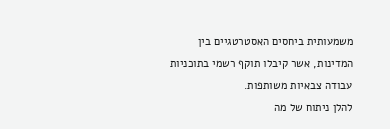משמעותית ביחסים האסטרטגיים בין המדינות, אשר קיבלו תוקף רשמי בתוכניות עבודה צבאיות משותפות.
להלן ניתוח של מה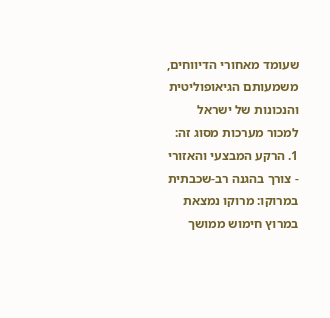שעומד מאחורי הדיווחים, משמעותם הגיאופוליטית והנכונות של ישראל למכור מערכות מסוג זה:
1. הרקע המבצעי והאזורי
- צורך בהגנה רב-שכבתית במרוקו: מרוקו נמצאת במרוץ חימוש ממושך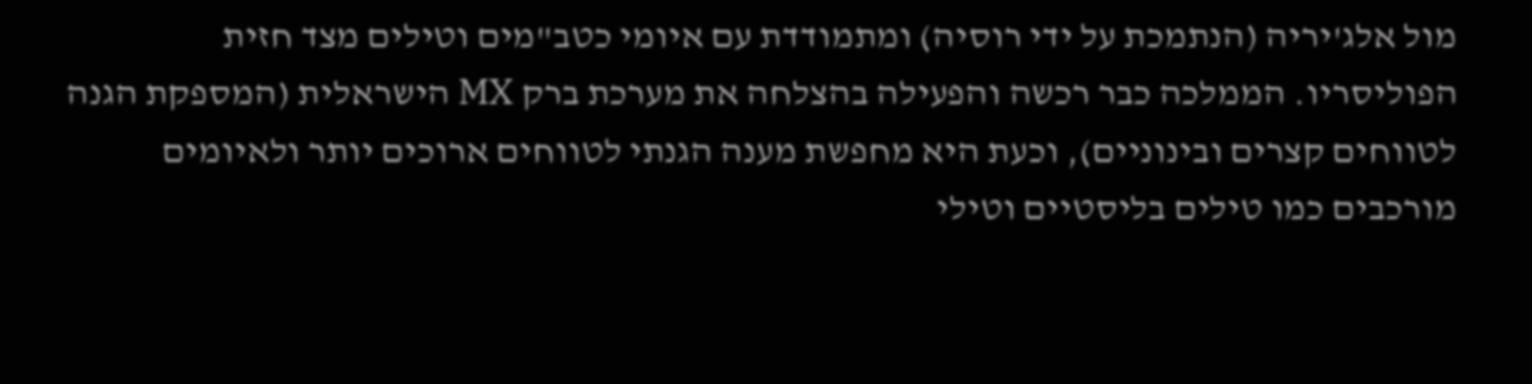מול אלג'יריה (הנתמכת על ידי רוסיה) ומתמודדת עם איומי כטב"מים וטילים מצד חזית הפוליסריו. הממלכה כבר רכשה והפעילה בהצלחה את מערכת ברק MX הישראלית (המספקת הגנה לטווחים קצרים ובינוניים), וכעת היא מחפשת מענה הגנתי לטווחים ארוכים יותר ולאיומים מורכבים כמו טילים בליסטיים וטילי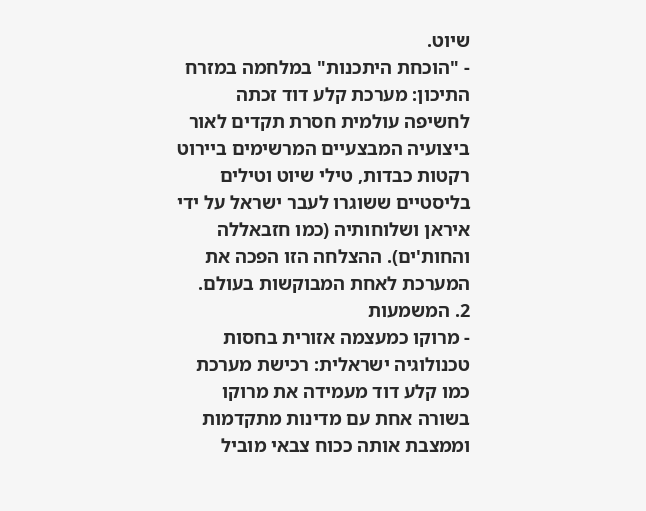שיוט.
- "הוכחת היתכנות" במלחמה במזרח התיכון: מערכת קלע דוד זכתה לחשיפה עולמית חסרת תקדים לאור ביצועיה המבצעיים המרשימים ביירוט רקטות כבדות, טילי שיוט וטילים בליסטיים ששוגרו לעבר ישראל על ידי איראן ושלוחותיה (כמו חזבאללה והחות'ים). ההצלחה הזו הפכה את המערכת לאחת המבוקשות בעולם.
2. המשמעות
- מרוקו כמעצמה אזורית בחסות טכנולוגיה ישראלית: רכישת מערכת כמו קלע דוד מעמידה את מרוקו בשורה אחת עם מדינות מתקדמות וממצבת אותה ככוח צבאי מוביל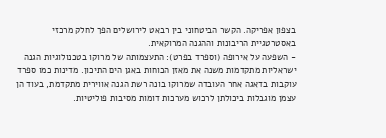בצפון אפריקה. הקשר הביטחוני בין רבאט לירושלים הפך לחלק מרכזי באסטרטגיית הריבונות וההגנה המרוקאית.
- השפעה על אירופה (וספרד בפרט): התעצמותה של מרוקו בטכנולוגיות הגנה ישראליות מתקדמות משנה את מאזן הכוחות באגן הים התיכון. מדינות כמו ספרד עוקבות בדאגה אחר העובדה שמרוקו בונה רשת הגנה אווירית מתקדמת, בעוד הן עצמן מוגבלות ביכולתן לרכוש מערכות דומות מסיבות פוליטיות.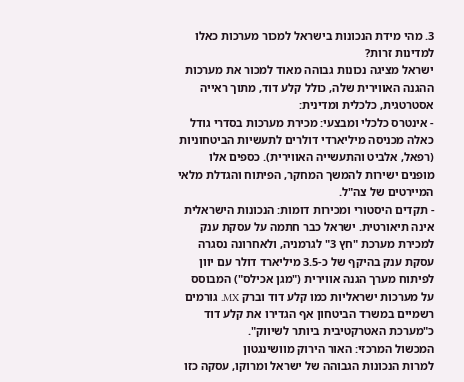3. מהי מידת הנכונות בישראל למכור מערכות כאלו למדינות זרות?
ישראל מציגה נכונות גבוהה מאוד למכור את מערכות ההגנה האווירית שלה, כולל קלע דוד, מתוך ראייה אסטרטגית, כלכלית ומדינית:
- אינטרס כלכלי ומבצעי: מכירת מערכות בסדרי גודל כאלה מכניסה מיליארדי דולרים לתעשיות הביטחוניות (רפאל, אלביט והתעשייה האווירית). כספים אלו מופנים ישירות להמשך המחקר, הפיתוח והגדלת מלאי המיירטים של צה"ל.
- תקדים היסטורי ומכירות דומות: הנכונות הישראלית אינה תיאורטית. ישראל כבר חתמה על עסקת ענק למכירת מערכת "חץ 3" לגרמניה, ולאחרונה נסגרה עסקת ענק בהיקף של כ-3.5 מיליארד דולר עם יוון לפיתוח מערך הגנה אווירית ("מגן אכילס") המבוסס על מערכות ישראליות כמו קלע דוד וברק MX. גורמים רשמיים במשרד הביטחון אף הגדירו את קלע דוד כ"מערכת האטרקטיבית ביותר לשיווק".
המכשול המרכזי: האור הירוק מוושינגטון
למרות הנכונות הגבוהה של ישראל ומרוקו, עסקה כזו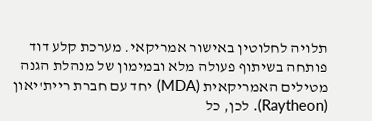תלויה לחלוטין באישור אמריקאי. מערכת קלע דוד פותחה בשיתוף פעולה מלא ובמימון של מנהלת הגנה מטילים האמריקאית (MDA) יחד עם חברת ריית'יאון (Raytheon). לכן, כל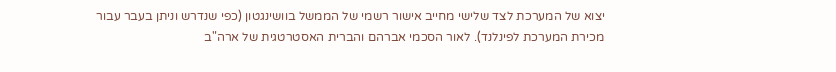יצוא של המערכת לצד שלישי מחייב אישור רשמי של הממשל בוושינגטון (כפי שנדרש וניתן בעבר עבור מכירת המערכת לפינלנד). לאור הסכמי אברהם והברית האסטרטגית של ארה"ב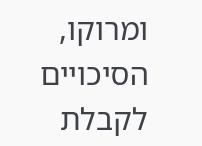ומרוקו, הסיכויים לקבלת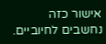אישור כזה נחשבים לחיוביים.